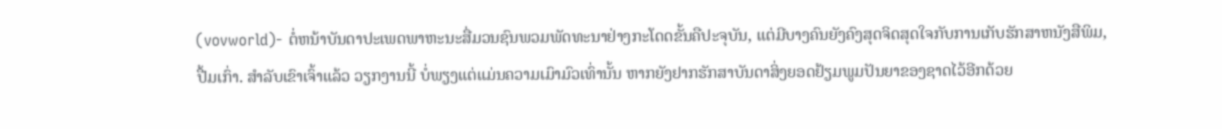(vovworld)- ຕໍ່ຫນ້າບັນດາປະເພດພາຫະນະສື່ມວນຊົນພວມພັດທະນາຢ່າງກະໂດດຂັ້ນຄືປະຈຸບັນ, ແຕ່ມີບາງຄົນຍັງຄົງສຸດຈິດສຸດໃຈກັບການເກັບຮັກສາຫນັງສືພິມ, ປື້ມເກົ່າ. ສຳລັບເຂົາເຈົ້າແລ້ວ ວຽກງານນີ້ ບໍ່ພຽງແຕ່ແມ່ນຄວາມເມົາມົວເທົ່ານັ້ນ ຫາກຍັງຢາກຮັກສາບັນດາສິ່ງຍອດຢ້ຽມພູມປັນຍາຂອງຊາດໄວ້ອີກດ້ວຍ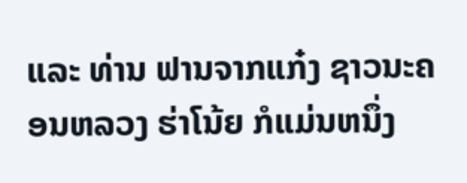ແລະ ທ່ານ ຟານຈາກແກ໋ງ ຊາວນະຄອນຫລວງ ຮ່າໂນ້ຍ ກໍແມ່ນຫນຶ່ງ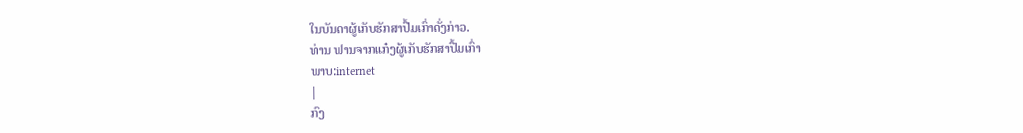ໃນບັນດາຜູ້ເກັບຮັກສາປື້ມເກົ່າດັ່ງກ່າວ.
ທ່ານ ຟານຈາກແກ໋ງຜູ້ເກັບຮັກສາປື້ມເກົ່າ
ພາບ:internet
|
ກົງ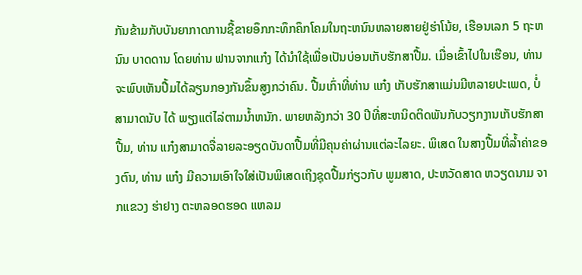ກັນຂ້າມກັບບັນຍາກາດການຊື້ຂາຍອຶກກະທຶກຄຶກໂຄມໃນຖະຫນົນຫລາຍສາຍຢູ່ຮ່າໂນ້ຍ, ເຮືອນເລກ 5 ຖະຫນົນ ບາດດານ ໂດຍທ່ານ ຟານຈາກແກ໋ງ ໄດ້ນຳໃຊ້ເພື່ອເປັນບ່ອນເກັບຮັກສາປື້ມ. ເມື່ອເຂົ້າໄປໃນເຮືອນ, ທ່ານຈະພົບເຫັນປື້ມໄດ້ລຽນກອງກັນຂຶ້ນສູງກວ່າຄົນ. ປື້ມເກົ່າທີ່ທ່ານ ແກ໋ງ ເກັບຮັກສາແມ່ນມີຫລາຍປະເພດ, ບໍ່ສາມາດນັບ ໄດ້ ພຽງແຕ່ໄລ່ຕາມນ້ຳຫນັກ. ພາຍຫລັງກວ່າ 30 ປີທີ່ສະຫນິດຕິດພັນກັບວຽກງານເກັບຮັກສາປື້ມ, ທ່ານ ແກ໋ງສາມາດຈື່ລາຍລະອຽດບັນດາປື້ມທີ່ມີຄຸນຄ່າຜ່ານແຕ່ລະໄລຍະ. ພິເສດ ໃນສາງປື້ມທີ່ລ້ຳຄ່າຂອງຕົນ, ທ່ານ ແກ໋ງ ມີຄວາມເອົາໃຈໃສ່ເປັນພິເສດເຖິງຊຸດປື້ມກ່ຽວກັບ ພູມສາດ, ປະຫວັດສາດ ຫວຽດນາມ ຈາກແຂວງ ຮ່າຢາງ ຕະຫລອດຮອດ ແຫລມ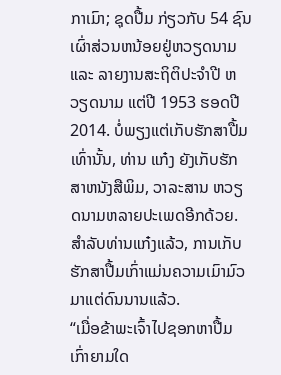ກາເມົາ; ຊຸດປື້ມ ກ່ຽວກັບ 54 ຊົນເຜົ່າສ່ວນຫນ້ອຍຢູ່ຫວຽດນາມ ແລະ ລາຍງານສະຖິຕິປະຈຳປີ ຫວຽດນາມ ແຕ່ປີ 1953 ຮອດປີ 2014. ບໍ່ພຽງແຕ່ເກັບຮັກສາປື້ມເທົ່ານັ້ນ, ທ່ານ ແກ໋ງ ຍັງເກັບຮັກສາຫນັງສືພິມ, ວາລະສານ ຫວຽດນາມຫລາຍປະເພດອີກດ້ວຍ. ສຳລັບທ່ານແກ໋ງແລ້ວ, ການເກັບຮັກສາປື້ມເກົ່າແມ່ນຄວາມເມົາມົວມາແຕ່ດົນນານແລ້ວ.
“ເມື່ອຂ້າພະເຈົ້າໄປຊອກຫາປື້ມເກົ່າຍາມໃດ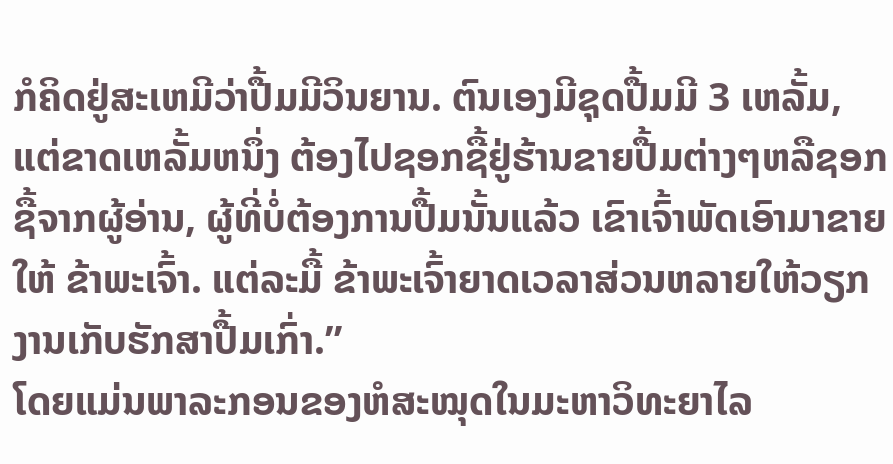ກໍຄິດຢູ່ສະເຫມີວ່າປື້ມມີວິນຍານ. ຕົນເອງມີຊຸດປື້ມມີ 3 ເຫລັ້ມ, ແຕ່ຂາດເຫລັ້ມຫນຶ່ງ ຕ້ອງໄປຊອກຊື້ຢູ່ຮ້ານຂາຍປື້ມຕ່າງໆຫລືຊອກຊື້ຈາກຜູ້ອ່ານ, ຜູ້ທີ່ບໍ່ຕ້ອງການປື້ມນັ້ນແລ້ວ ເຂົາເຈົ້າພັດເອົາມາຂາຍໃຫ້ ຂ້າພະເຈົ້າ. ແຕ່ລະມື້ ຂ້າພະເຈົ້າຍາດເວລາສ່ວນຫລາຍໃຫ້ວຽກງານເກັບຮັກສາປື້ມເກົ່າ.”
ໂດຍແມ່ນພາລະກອນຂອງຫໍສະໝຸດໃນມະຫາວິທະຍາໄລ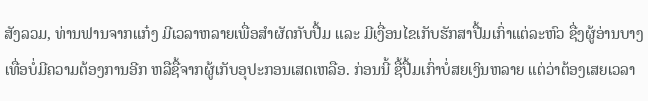ສັງລວມ, ທ່ານຟານຈາກແກ໋ງ ມີເວລາຫລາຍເພື່ອສຳຜັດກັບປື້ມ ແລະ ມີເງື່ອນໄຂເກັບຮັກສາປື້ມເກົ່າແຕ່ລະຫົວ ຊື່ງຜູ້ອ່ານບາງເທື່ອບໍ່ມີຄວາມຕ້ອງການອີກ ຫລືຊື້ຈາກຜູ້ເກັບອຸປະກອນເສດເຫລືອ. ກ່ອນນີ້ ຊື້ປື້ມເກົ່າບໍ່ສຍເງິນຫລາຍ ແຕ່ວ່າຕ້ອງເສຍເວລາ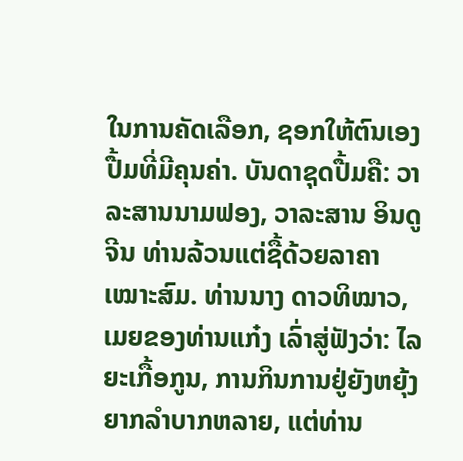ໃນການຄັດເລືອກ, ຊອກໃຫ້ຕົນເອງປື້ມທີ່ມີຄຸນຄ່າ. ບັນດາຊຸດປື້ມຄື: ວາລະສານນາມຟອງ, ວາລະສານ ອິນດູຈີນ ທ່ານລ້ວນແຕ່ຊື້ດ້ວຍລາຄາເໝາະສົມ. ທ່ານນາງ ດາວທິໝາວ, ເມຍຂອງທ່ານແກ໋ງ ເລົ່າສູ່ຟັງວ່າ: ໄລຍະເກື້ອກູນ, ການກິນການຢູ່ຍັງຫຍຸ້ງຍາກລຳບາກຫລາຍ, ແຕ່ທ່ານ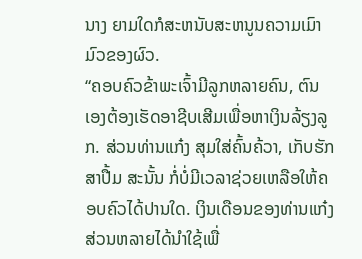ນາງ ຍາມໃດກໍສະຫນັບສະຫນູນຄວາມເມົາມົວຂອງຜົວ.
“ຄອບຄົວຂ້າພະເຈົ້າມີລູກຫລາຍຄົນ, ຕົນເອງຕ້ອງເຮັດອາຊີບເສີມເພື່ອຫາເງິນລ້ຽງລູກ. ສ່ວນທ່ານແກ໋ງ ສຸມໃສ່ຄົ້ນຄ້ວາ, ເກັບຮັກສາປື້ມ ສະນັ້ນ ກໍ່ບໍ່ມີເວລາຊ່ວຍເຫລືອໃຫ້ຄອບຄົວໄດ້ປານໃດ. ເງິນເດືອນຂອງທ່ານແກ໋ງສ່ວນຫລາຍໄດ້ນຳໃຊ້ເພື່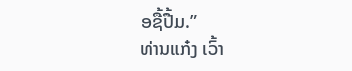ອຊື້ປື້ມ.”
ທ່ານແກ໋ງ ເວົ້າ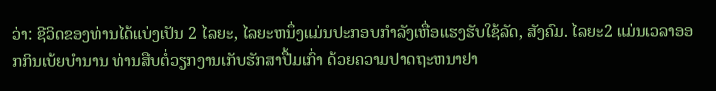ວ່າ: ຊີວິດຂອງທ່ານໄດ້ແບ່ງເປັນ 2 ໄລຍະ, ໄລຍະຫນຶ່ງແມ່ນປະກອບກຳລັງເຫື່ອແຮງຮັບໃຊ້ລັດ, ສັງຄົມ. ໄລຍະ2 ແມ່ນເວລາອອກກິນເບ້ຍບຳນານ ທ່ານສືບຕໍ່ວຽກງານເກັບຮັກສາປື້ມເກົ່າ ດ້ວຍຄວາມປາດຖະຫນາຢາ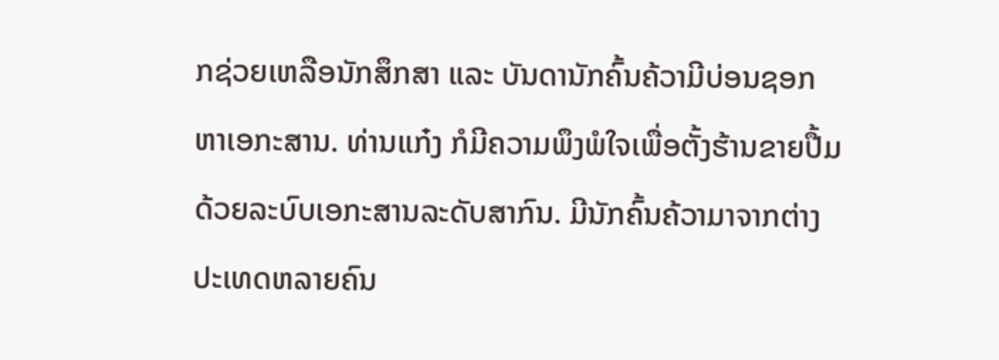ກຊ່ວຍເຫລືອນັກສຶກສາ ແລະ ບັນດານັກຄົ້ນຄ້ວາມີບ່ອນຊອກຫາເອກະສານ. ທ່ານແກ໋ງ ກໍມີຄວາມພຶງພໍໃຈເພື່ອຕັ້ງຮ້ານຂາຍປື້ມ ດ້ວຍລະບົບເອກະສານລະດັບສາກົນ. ມີນັກຄົ້ນຄ້ວາມາຈາກຕ່າງປະເທດຫລາຍຄົນ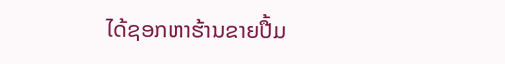ໄດ້ຊອກຫາຮ້ານຂາຍປື້ມ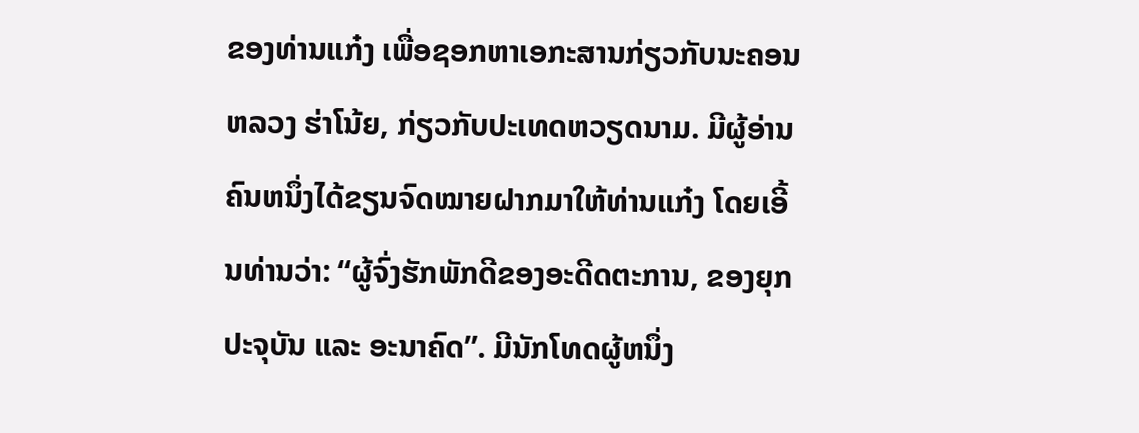ຂອງທ່ານແກ໋ງ ເພື່ອຊອກຫາເອກະສານກ່ຽວກັບນະຄອນຫລວງ ຮ່າໂນ້ຍ, ກ່ຽວກັບປະເທດຫວຽດນາມ. ມີຜູ້ອ່ານຄົນຫນຶ່ງໄດ້ຂຽນຈົດໝາຍຝາກມາໃຫ້ທ່ານແກ໋ງ ໂດຍເອີ້ນທ່ານວ່າ: “ຜູ້ຈົ່ງຮັກພັກດີຂອງອະດີດຕະການ, ຂອງຍຸກປະຈຸບັນ ແລະ ອະນາຄົດ”. ມີນັກໂທດຜູ້ຫນຶ່ງ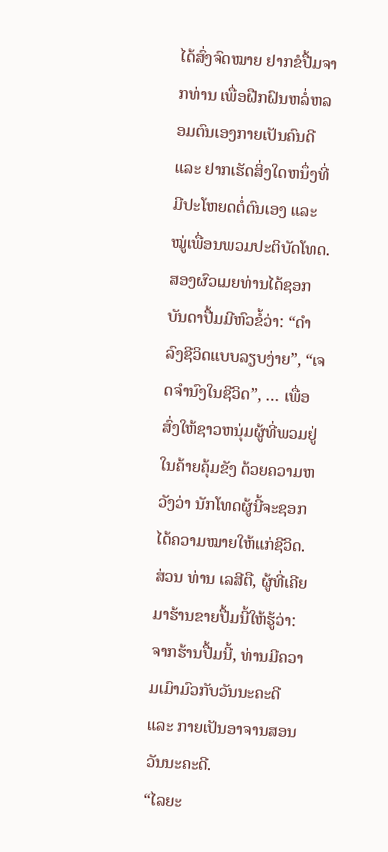ໄດ້ສົ່ງຈົດໝາຍ ຢາກຂໍປື້ມຈາກທ່ານ ເພື່ອຝືກຝົນຫລໍ່ຫລອມຕົນເອງກາຍເປັນຄົນດີ ແລະ ຢາກເຮັດສິ່ງໃດຫນຶ່ງທີ່ມີປະໂຫຍດຕໍ່ຕົນເອງ ແລະ ໝູ່ເພື່ອນພວມປະຕິບັດໂທດ. ສອງຜົວເມຍທ່ານໄດ້ຊອກບັນດາປື້ມມີຫົວຂໍ້ວ່າ: “ດຳລົງຊີວິດແບບລຽບງ່າຍ”, “ເຈດຈຳນົງໃນຊີວິດ”, … ເພື່ອສົ່ງໃຫ້ຊາວຫນຸ່ມຜູ້ທີ່ພວມຢູ່ໃນຄ້າຍຄຸ້ມຂັງ ດ້ວຍຄວາມຫວັງວ່າ ນັກໂທດຜູ້ນີ້ຈະຊອກໄດ້ຄວາມໝາຍໃຫ້ແກ່ຊີວິດ. ສ່ວນ ທ່ານ ເລສີຕື, ຜູ້ທີ່ເຄີຍມາຮ້ານຂາຍປື້ມນີ້ໃຫ້ຮູ້ວ່າ: ຈາກຮ້ານປື້ມນີ້, ທ່ານມີຄວາມເມົາມົວກັບວັນນະຄະດີ ແລະ ກາຍເປັນອາຈານສອນວັນນະຄະດີ.
“ໄລຍະ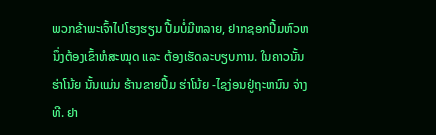ພວກຂ້າພະເຈົ້າໄປໂຮງຮຽນ ປື້ມບໍ່ມີຫລາຍ, ຢາກຊອກປື້ມຫົວຫນຶ່ງຕ້ອງເຂົ້າຫໍສະໝຸດ ແລະ ຕ້ອງເຮັດລະບຽບການ. ໃນຄາວນັ້ນ ຮ່າໂນ້ຍ ນັ້ນແມ່ນ ຮ້ານຂາຍປື້ມ ຮ່າໂນ້ຍ -ໄຊງ່ອນຢູ່ຖະຫນົນ ຈ່າງທີ. ຢາ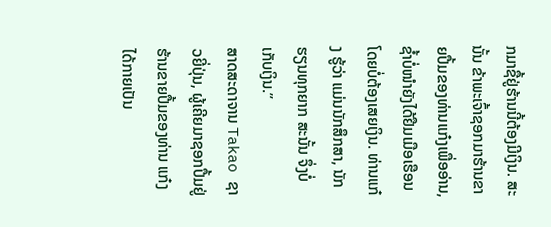ກມາຊື້ຢູ່ຮ້ານນີ້ຕ້ອງມີເງິນ. ສະນັ້ນ ຂ້າພະເຈົ້າຊອກມາຮ້ານຂາຍປື້ມຂອງທ່ານແກ໋ງເພື່ອອ່ານ, ຊ້ຳບໍ່ໜຳຍັງໄດ້ຢືມເມືອເຮືອນໂດຍບໍ່ຕ້ອງເສຍເງິນ. ທ່ານແກ໋ງ ຮູ້ວ່າ ແມ່ນນັກສຶກສາ, ນັກຮຽນທຸກຍາກ ສະນັ້ນ ຈຶ່ງບໍ່ເກັບເງິນ.”
ສາດສະດາຈານ Takao ຊາວຍີ່ປຸ່ນ, ຜູ້ເຄີຍມາຊອກປື້ມຢູ່ຮ້ານຂາຍປື້ມຂອງທ່ານ ແກ໋ງ ໄດ້ກາຍເປັນ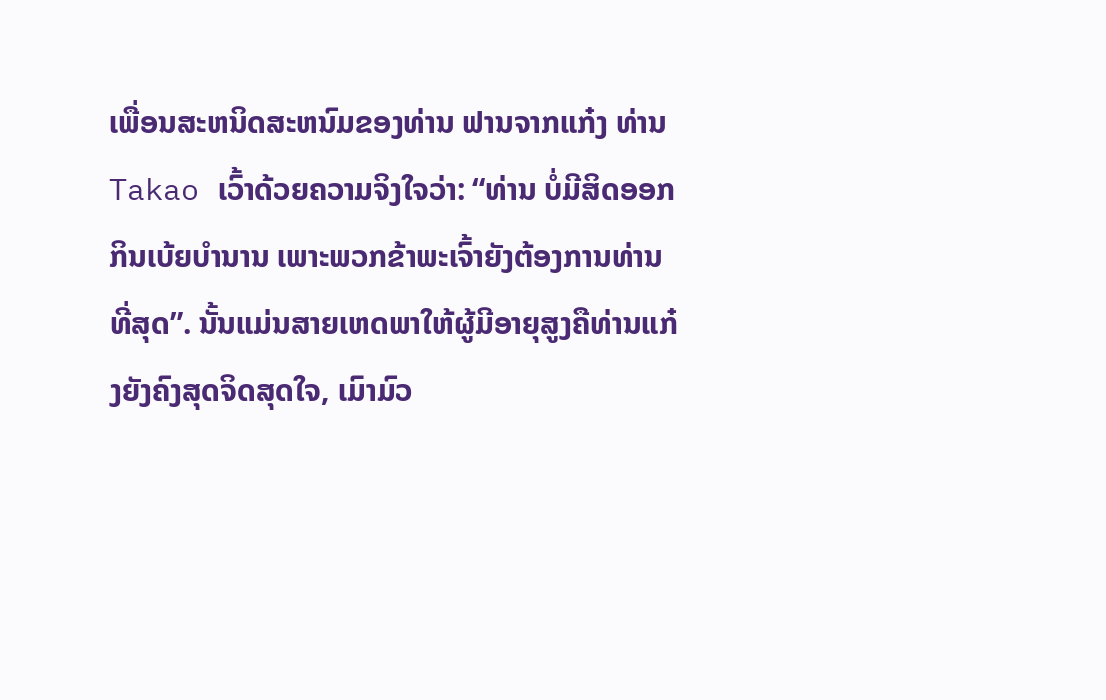ເພື່ອນສະຫນິດສະຫນົມຂອງທ່ານ ຟານຈາກແກ໋ງ ທ່ານ Takao ເວົ້າດ້ວຍຄວາມຈິງໃຈວ່າ: “ທ່ານ ບໍ່ມີສິດອອກກິນເບ້ຍບຳນານ ເພາະພວກຂ້າພະເຈົ້າຍັງຕ້ອງການທ່ານທີ່ສຸດ”. ນັ້ນແມ່ນສາຍເຫດພາໃຫ້ຜູ້ມີອາຍຸສູງຄືທ່ານແກ໋ງຍັງຄົງສຸດຈິດສຸດໃຈ, ເມົາມົວ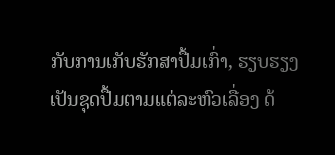ກັບການເກັບຮັກສາປື້ມເກົ່າ, ຮຽບຮຽງເປັນຊຸດປື້ມຕາມແຕ່ລະຫົວເລື່ອງ ດ້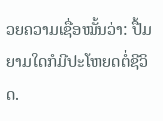ວຍຄວາມເຊື່ອໝັ້ນວ່າ: ປື້ມຍາມໃດກໍມີປະໂຫຍດຕໍ່ຊີວິດ.